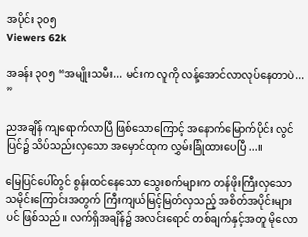အပိုင်း ၃၀၅
Viewers 62k

အခန်း ၃၀၅ “အမျိုးသမီး... မင်းက လူကို လန့်အောင်လာလုပ်နေတာပဲ... ”

ညအချိန် ကျရောက်လာပြီ ဖြစ်သောကြောင့် အနောက်မြောက်ပိုင်း လွင်ပြင်၌ သိပ်သည်းလှသော အမှောင်ထုက လွှမ်းခြုံထားပေပြီ...။

မြေပြင်ပေါ်တွင် စွန်းထင်နေသော သွေးစက်များက တန်ဖိုးကြီးလှသော သမိုင်းကြောင်းအတွက် ကြီးကျယ်မြင့်မြတ်လှသည့် အစိတ်အပိုင်းများပင် ဖြစ်သည်။ လက်ရှိအချိန်၌ အလင်းရောင် တစ်ချက်နှင့်အတူ မိုလော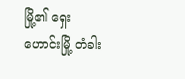မြို့၏ ရှေးဟောင်းမြို့ တံခါး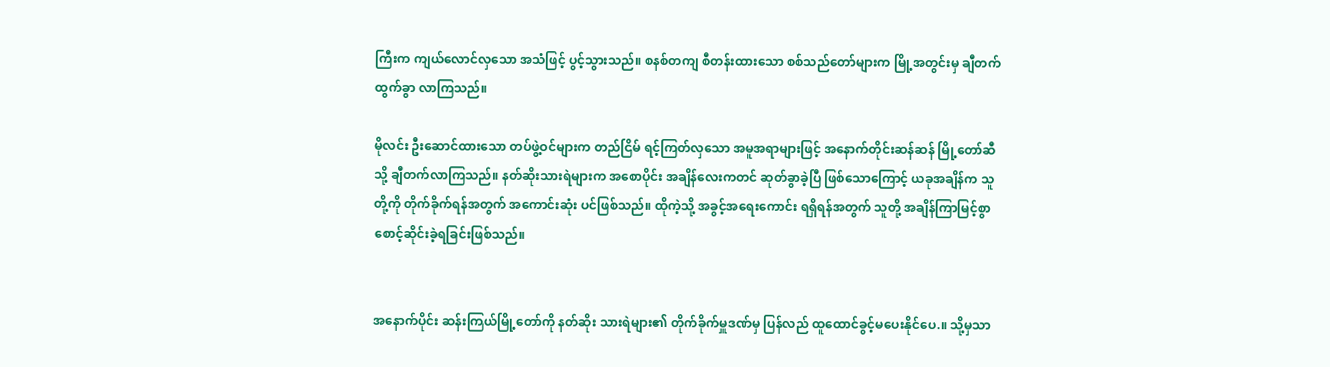ကြီးက ကျယ်လောင်လှသော အသံဖြင့် ပွင့်သွားသည်။ စနစ်တကျ စီတန်းထားသော စစ်သည်တော်များက မြို့အတွင်းမှ ချီတက်ထွက်ခွာ လာကြသည်။

မိုလင်း ဦးဆောင်ထားသော တပ်ဖွဲ့ဝင်များက တည်ငြိမ် ရင့်ကြတ်လှသော အမူအရာများဖြင့် အနောက်တိုင်းဆန်ဆန် မြို့တော်ဆီသို့ ချီတက်လာကြသည်။ နတ်ဆိုးသားရဲများက အစောပိုင်း အချိန်လေးကတင် ဆုတ်ခွာခဲ့ပြီ ဖြစ်သောကြောင့် ယခုအချိန်က သူတို့ကို တိုက်ခိုက်ရန်အတွက် အကောင်းဆုံး ပင်ဖြစ်သည်။ ထိုကဲ့သို့ အခွင့်အရေးကောင်း ရရှိရန်အတွက် သူတို့ အချိန်ကြာမြင့်စွာ စောင့်ဆိုင်းခဲ့ရခြင်းဖြစ်သည်။


အနောက်ပိုင်း ဆန်းကြယ်မြို့တော်ကို နတ်ဆိုး သားရဲများ၏ တိုက်ခိုက်မှူဒဏ်မှ ပြန်လည် ထူထောင်ခွင့်မပေးနိုင်ပေ.။ သို့မှသာ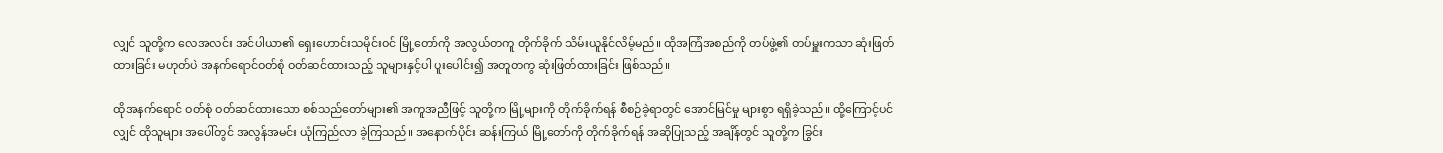လျှင် သူတို့က လေအလင်း အင်ပါယာ၏ ရှေးဟောင်းသမိုင်းဝင် မြို့တော်ကို အလွယ်တကူ တိုက်ခိုက် သိမ်းယူနိုင်လိမ့်မည်။ ထိုအကြံအစည်ကို တပ်ဖွဲ့၏ တပ်မှူးကသာ ဆုံးဖြတ်ထားခြင်း မဟုတ်ပဲ အနက်ရောင်ဝတ်စုံ ဝတ်ဆင်ထားသည့် သူများနှင့်ပါ ပူးပေါင်း၍ အတူတကွ ဆုံးဖြတ်ထားခြင်း ဖြစ်သည်။

ထိုအနက်ရောင် ဝတ်စုံ ဝတ်ဆင်ထားသော စစ်သည်တော်များ၏ အကူအညီဖြင့် သူတို့က မြို့များကို တိုက်ခိုက်ရန် စီစဉ်ခဲ့ရာတွင် အောင်မြင်မှု များစွာ ရရှိခဲ့သည်။ ထို့ကြောင့်ပင်လျှင် ထိုသူများ အပေါ်တွင် အလွန်အမင်း ယုံကြည်လာ ခဲ့ကြသည်။ အနောက်ပိုင်း ဆန်းကြယ် မြို့တော်ကို တိုက်ခိုက်ရန် အဆိုပြုသည့် အချိန်တွင် သူတို့က ခြွင်း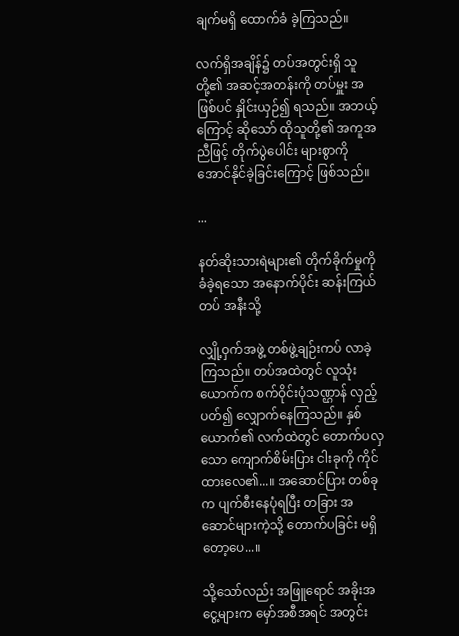ချက်မရှိ ထောက်ခံ ခဲ့ကြသည်။

လက်ရှိအချိန်၌ တပ်အတွင်းရှိ သူတို့၏ အဆင့်အတန်းကို တပ်မှူး အဖြစ်ပင် နှိုင်းယှဉ်၍ ရသည်။ အဘယ့်ကြောင့် ဆိုသော် ထိုသူတို့၏ အကူအညီဖြင့် တိုက်ပွဲပေါင်း များစွာကို အောင်နိုင်ခဲ့ခြင်းကြောင့် ဖြစ်သည်။

...

နတ်ဆိုးသားရဲများ၏ တိုက်ခိုက်မှုကို ခံခဲ့ရသော အနောက်ပိုင်း ဆန်းကြယ်တပ် အနီးသို့

လျှို့ဝှက်အဖွဲ့ တစ်ဖွဲ့ချဉ်းကပ် လာခဲ့ကြသည်။ တပ်အထဲတွင် လူသုံးယောက်က စက်ဝိုင်းပုံသဏ္ဌာန် လှည့်ပတ်၍ လျှောက်နေကြသည်။ နှစ်ယောက်၏ လက်ထဲတွင် တောက်ပလှသော ကျောက်စိမ်းပြား ငါးခုကို ကိုင်ထားလေ၏...။ အဆောင်ပြား တစ်ခုက ပျက်စီးနေပုံရပြီး တခြား အဆောင်များကဲ့သို့ တောက်ပခြင်း မရှိတော့ပေ...။

သို့သော်လည်း အဖြူရောင် အခိုးအငွေ့များက မှော်အစီအရင် အတွင်း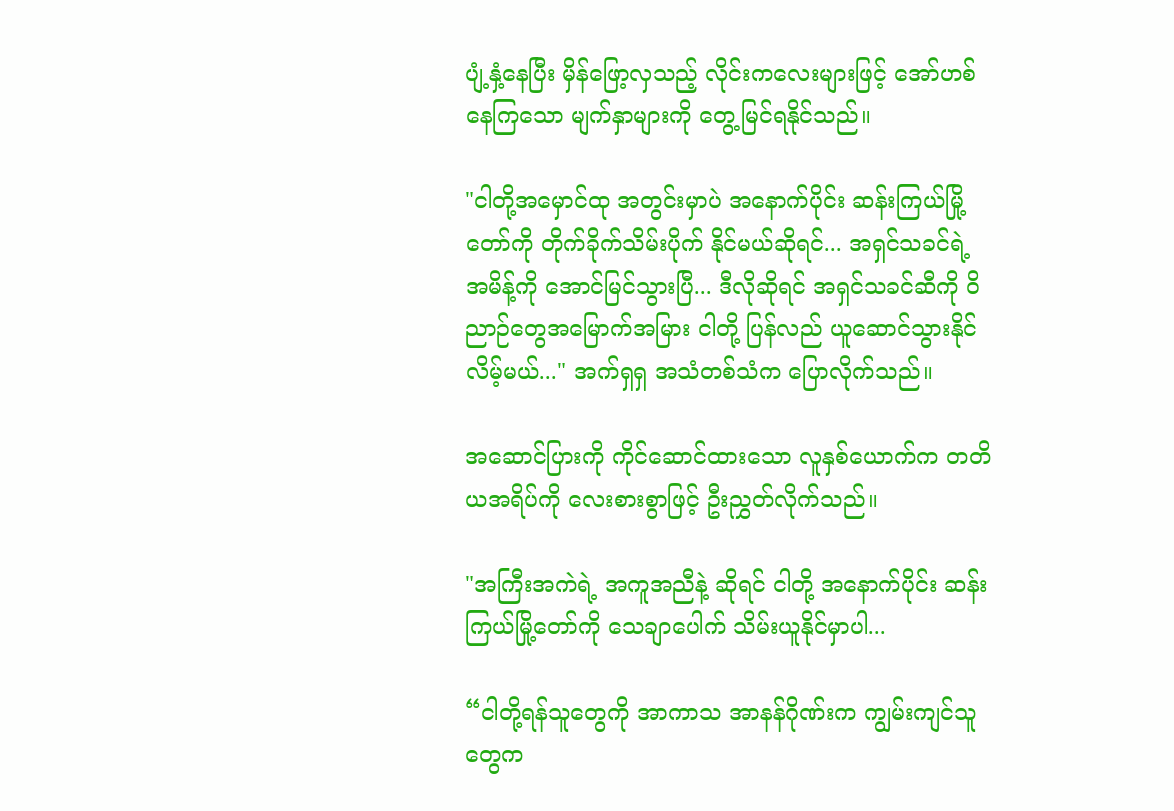ပျံ့နှံ့နေပြီး မှိန်ဖြော့လှသည့် လိုင်းကလေးများဖြင့် အော်ဟစ်နေကြသော မျက်နှာများကို တွေ့မြင်ရနိုင်သည်။

"ငါတို့အမှောင်ထု အတွင်းမှာပဲ အနောက်ပိုင်း ဆန်းကြယ်မြို့တော်ကို တိုက်ခိုက်သိမ်းပိုက် နိုင်မယ်ဆိုရင်... အရှင်သခင်ရဲ့ အမိန့်ကို အောင်မြင်သွားပြီ... ဒီလိုဆိုရင် အရှင်သခင်ဆီကို ဝိညာဉ်တွေအမြောက်အမြား ငါတို့ ပြန်လည် ယူဆောင်သွားနိုင်လိမ့်မယ်..." အက်ရှရှ အသံတစ်သံက ပြောလိုက်သည်။

အဆောင်ပြားကို ကိုင်ဆောင်ထားသော လူနှစ်ယောက်က တတိယအရိပ်ကို လေးစားစွာဖြင့် ဦးညွှတ်လိုက်သည်။

"အကြီးအကဲရဲ့ အကူအညီနဲ့ ဆိုရင် ငါတို့ အနောက်ပိုင်း ဆန်းကြယ်မြို့တော်ကို သေချာပေါက် သိမ်းယူနိုင်မှာပါ...

“ငါတို့ရန်သူတွေကို အာကာသ အာနန်ဂိုဏ်းက ကျွမ်းကျင်သူတွေက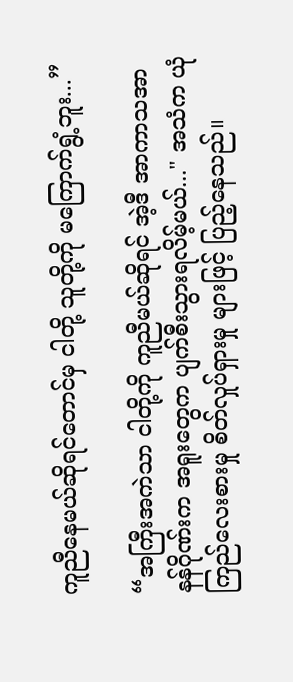ကူညီနေမယ်ဆိုရင်တောင်မှ ငါတို့ သူတို့ကို မကြောက်ရွံ့ဘူး...”

“အကြီးအကဲသာ ငါတို့ကို ကူညီမယ်ဆိုရင် အဲ့ဒီ အာကာသအာနန်ဂိုဏ်းက အရူးတွေက ပျက်စီးသွားရလိမ့်မယ်..." အသံက ယုံကြည်လေးစားမှု စိတ်လှုပ်ရှားမှု များဖြင့် ပြည့်နေသည်။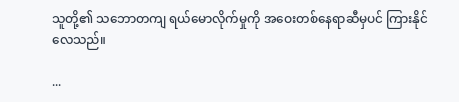သူတို့၏ သဘောတကျ ရယ်မောလိုက်မှုကို အဝေးတစ်နေရာဆီမှပင် ကြားနိုင်လေသည်။

...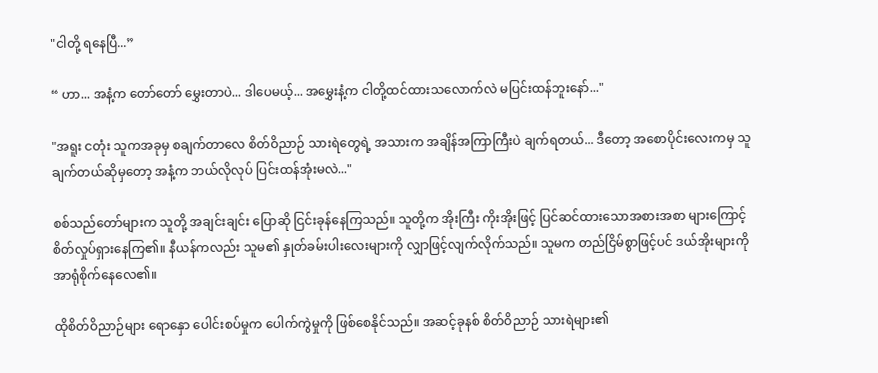"ငါတို့ ရနေပြီ...”

“ ဟာ... အနံ့က တော်တော် မွှေးတာပဲ... ဒါပေမယ့်... အမွှေးနံ့က ငါတို့ထင်ထားသလောက်လဲ မပြင်းထန်ဘူးနော်..."

"အရူး ငတုံး သူကအခုမှ စချက်တာလေ စိတ်ဝိညာဉ် သားရဲတွေရဲ့ အသားက အချိန်အကြာကြီးပဲ ချက်ရတယ်... ဒီတော့ အစောပိုင်းလေးကမှ သူချက်တယ်ဆိုမှတော့ အနံ့က ဘယ်လိုလုပ် ပြင်းထန်အုံးမလဲ..."

စစ်သည်တော်များက သူတို့ အချင်းချင်း ပြောဆို ငြင်းခုန်နေကြသည်။ သူတို့က အိုးကြီး ကိုးအိုးဖြင့် ပြင်ဆင်ထားသောအစားအစာ များကြောင့် စိတ်လှုပ်ရှားနေကြ၏။ နီယန်ကလည်း သူမ၏ နှုတ်ခမ်းပါးလေးများကို လျှာဖြင့်လျက်လိုက်သည်။ သူမက တည်ငြိမ်စွာဖြင့်ပင် ဒယ်အိုးများကို အာရုံစိုက်နေလေ၏။

ထိုစိတ်ဝိညာဉ်များ ရောနှော ပေါင်းစပ်မှုက ပေါက်ကွဲမှုကို ဖြစ်စေနိုင်သည်။ အဆင့်ခုနစ် စိတ်ဝိညာဉ် သားရဲများ၏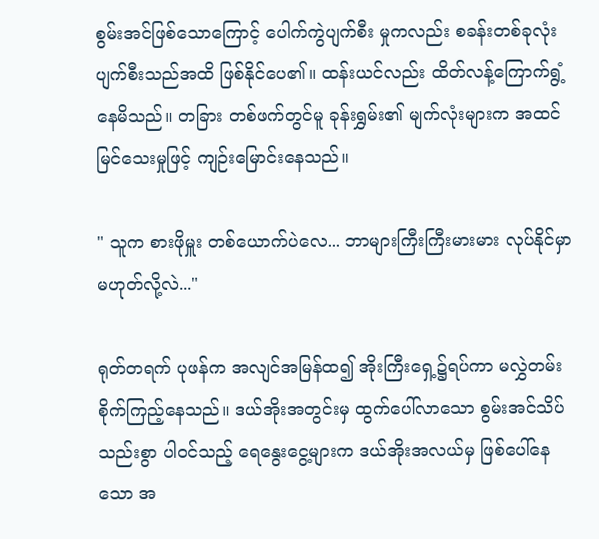စွမ်းအင်ဖြစ်သောကြောင့် ပေါက်ကွဲပျက်စီး မှုကလည်း စခန်းတစ်ခုလုံး ပျက်စီးသည်အထိ ဖြစ်နိုင်ပေ၏။ ထန်းယင်လည်း ထိတ်လန့်ကြောက်ရွံ့ နေမိသည်။ တခြား တစ်ဖက်တွင်မူ ခုန်းရွှမ်း၏ မျက်လုံးများက အထင်မြင်သေးမှုဖြင့် ကျဉ်းမြောင်းနေသည်။

" သူက စားဖိုမှူး တစ်ယောက်ပဲလေ... ဘာများကြီးကြီးမားမား လုပ်နိုင်မှာ မဟုတ်လို့လဲ..."

ရုတ်တရက် ပုဖန်က အလျင်အမြန်ထ၍ အိုးကြီးရှေ့၌ရပ်ကာ မလွှဲတမ်း စိုက်ကြည့်နေသည်။ ဒယ်အိုးအတွင်းမှ ထွက်ပေါ်လာသော စွမ်းအင်သိပ်သည်းစွာ ပါဝင်သည့် ရေနွေးငွေ့များက ဒယ်အိုးအလယ်မှ ဖြစ်ပေါ်နေသော အ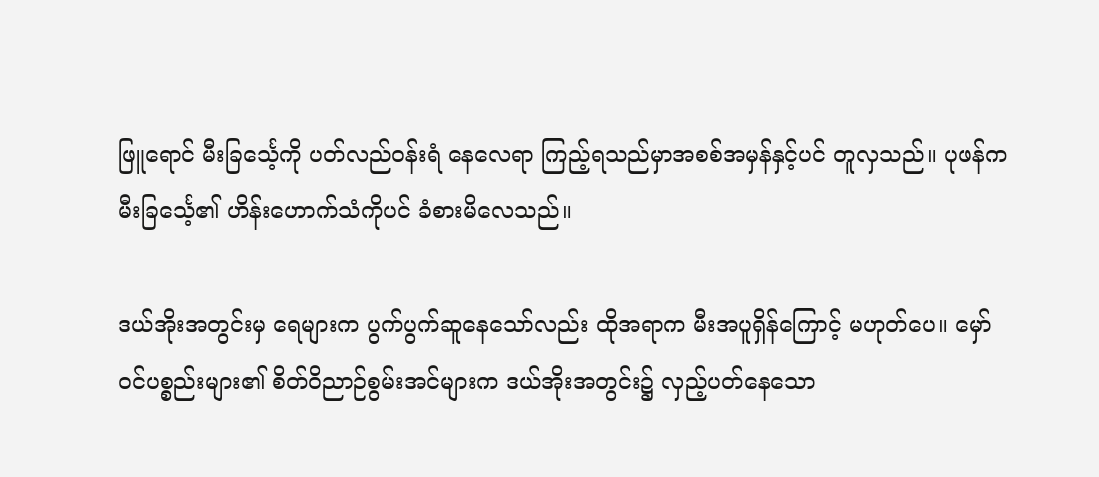ဖြူရောင် မီးခြင်္သေ့ကို ပတ်လည်ဝန်းရံ နေလေရာ ကြည့်ရသည်မှာအစစ်အမှန်နှင့်ပင် တူလှသည်။ ပုဖန်က မီးခြင်္သေ့၏ ဟိန်းဟောက်သံကိုပင် ခံစားမိလေသည်။

ဒယ်အိုးအတွင်းမှ ရေများက ပွက်ပွက်ဆူနေသော်လည်း ထိုအရာက မီးအပူရှိန်ကြောင့် မဟုတ်ပေ။ မှော်ဝင်ပစ္စည်းများ၏ စိတ်ဝိညာဉ်စွမ်းအင်များက ဒယ်အိုးအတွင်း၌ လှည့်ပတ်နေသော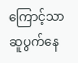ကြောင့်သာ ဆူပွက်နေ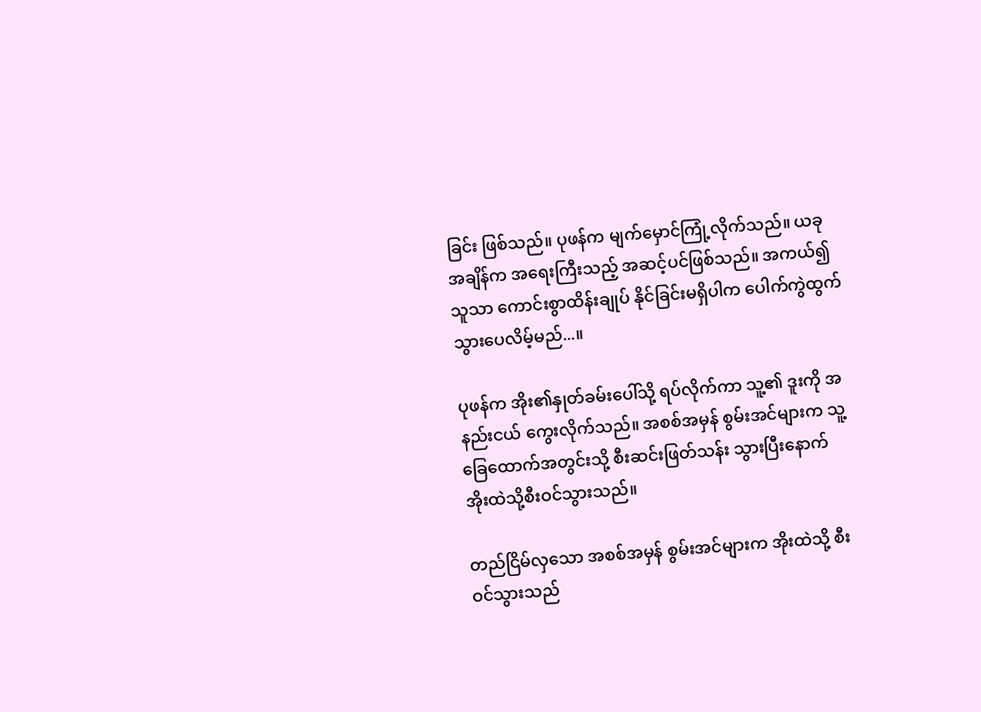ခြင်း ဖြစ်သည်။ ပုဖန်က မျက်မှောင်ကြုံ့လိုက်သည်။ ယခုအချိန်က အရေးကြီးသည့် အဆင့်ပင်ဖြစ်သည်။ အကယ်၍ သူသာ ကောင်းစွာထိန်းချုပ် နိုင်ခြင်းမရှိပါက ပေါက်ကွဲထွက်သွားပေလိမ့်မည်...။

ပုဖန်က အိုး၏နှုတ်ခမ်းပေါ်သို့ ရပ်လိုက်ကာ သူ့၏ ဒူးကို အနည်းငယ် ကွေးလိုက်သည်။ အစစ်အမှန် စွမ်းအင်များက သူ့ခြေထောက်အတွင်းသို့ စီးဆင်းဖြတ်သန်း သွားပြီးနောက် အိုးထဲသို့စီးဝင်သွားသည်။

တည်ငြိမ်လှသော အစစ်အမှန် စွမ်းအင်များက အိုးထဲသို့ စီးဝင်သွားသည်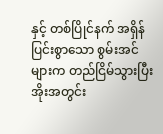နှင့် တစ်ပြိုင်နက် အရှိန်ပြင်းစွာသော စွမ်းအင်များက တည်ငြိမ်သွားပြီး အိုးအတွင်း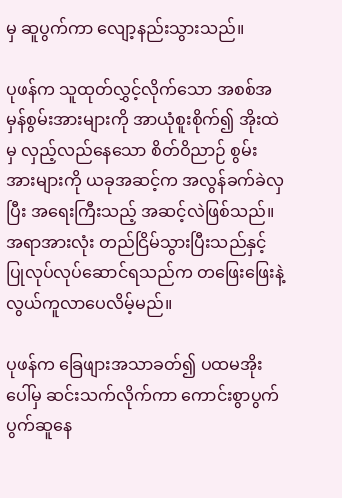မှ ဆူပွက်ကာ လျော့နည်းသွားသည်။

ပုဖန်က သူထုတ်လွှင့်လိုက်သော အစစ်အမှန်စွမ်းအားများကို အာယုံစူးစိုက်၍ အိုးထဲမှ လှည့်လည်နေသော စိတ်ဝိညာဉ် စွမ်းအားများကို ယခုအဆင့်က အလွန်ခက်ခဲလှပြီး အရေးကြီးသည့် အဆင့်လဲဖြစ်သည်။ အရာအားလုံး တည်ငြိမ်သွားပြီးသည်နှင့် ပြုလုပ်လုပ်ဆောင်ရသည်က တဖြေးဖြေးနဲ့ လွယ်ကူလာပေလိမ့်မည်။

ပုဖန်က ခြေဖျားအသာခတ်၍ ပထမအိုးပေါ်မှ ဆင်းသက်လိုက်ကာ ကောင်းစွာပွက်ပွက်ဆူနေ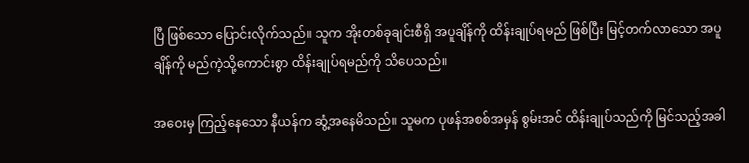ပြီ ဖြစ်သော ပြောင်းလိုက်သည်။ သူက အိုးတစ်ခုချင်းစီရှိ အပူချိန်ကို ထိန်းချုပ်ရမည် ဖြစ်ပြီး မြင့်တက်လာသော အပူချိန်ကို မည်ကဲ့သို့ကောင်းစွာ ထိန်းချုပ်ရမည်ကို သိပေသည်။

အဝေးမှ ကြည့်နေသော နီယန်က ဆွံ့အနေမိသည်။ သူမက ပုဖန်အစစ်အမှန် စွမ်းအင် ထိန်းချုပ်သည်ကို မြင်သည့်အခါ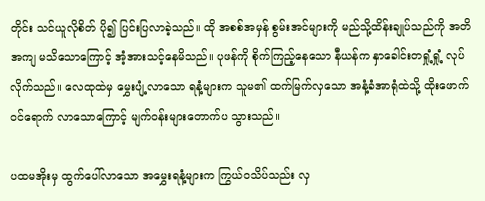တိုင်း သင်ယူလိုစိတ် ပို၍ ပြင်းပြလာခဲ့သည်။ ထို အစစ်အမှန် စွမ်းအင်များကို မည်သို့ထိန်းချုပ်သည်ကို အတိအကျ မသိသောကြောင့် အံ့အားသင့်နေမိသည်။ ပုဖန်ကို စိုက်ကြည့်နေသော နီယန်က နှာခေါင်းတရှုံ့ရှုံ့ လုပ်လိုက်သည်။ လေထုထဲမှ မွှေးပျံ့လာသော ရနံ့များက သူမ၏ ထက်မြက်လှသော အနံ့ခံအာရုံထဲသို့ ထိုးဖောက်ဝင်ရောက် လာသောကြောင့် မျက်ဝန်းများတောက်ပ သွားသည်။

ပထမအိုးမှ ထွက်ပေါ်လာသော အမွှေးရနံ့များက ကြွယ်ဝသိပ်သည်း လှ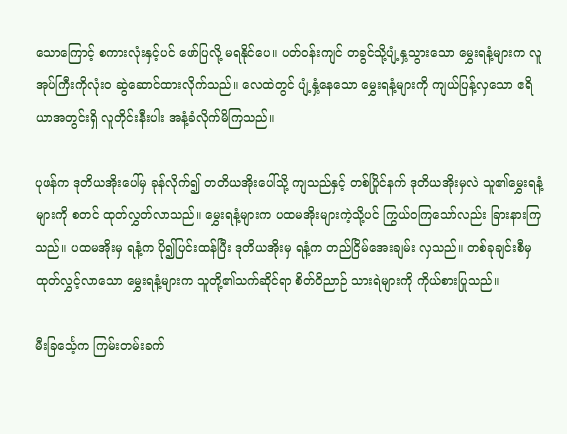သောကြောင့် စကားလုံးနှင့်ပင် ဖော်ပြလို့ မရနိုင်ပေ။ ပတ်ဝန်းကျင် တခွင်သို့ပျံ့နှ့သွားသော မွှေးရနံ့များက လူအုပ်ကြီးကိုလုံးဝ ဆွဲဆောင်ထားလိုက်သည်။ လေထဲတွင် ပျံ့နှံ့နေသော မွှေးရနံ့များကို ကျယ်ပြန့်လှသော ဧရိယာအတွင်းရှိ လူတိုင်းနီးပါး အနံ့ခံလိုက်မိကြသည်။

ပုဖန်က ဒုတိယအိုးပေါ်မှ ခုန်လိုက်၍ တတိယအိုးပေါ်သို့ ကျသည်နှင့် တစ်ပြိုင်နက် ဒုတိယအိုးမှလဲ သူ၏မွှေးရနံ့များကို စတင် ထုတ်လွှတ်လာသည်။ မွှေးရနံ့များက ပထမအိုးများကဲ့သို့ပင် ကြွယ်ဝကြသော်လည်း ခြားနားကြသည်။ ပထမအိုးမှ ရနံ့က ပို၍ပြင်းထန်ပြီး ဒုတိယအိုးမှ ရနံ့က တည်ငြိမ်အေးချမ်း လှသည်။ တစ်ခုချင်းစီမှ ထုတ်လွှင့်လာသော မွှေးရနံ့များက သူတို့၏သက်ဆိုင်ရာ စိတ်ဝိညာဉ် သားရဲများကို ကိုယ်စားပြုသည်။

မီးခြင်္သေ့က ကြမ်းတမ်းခက်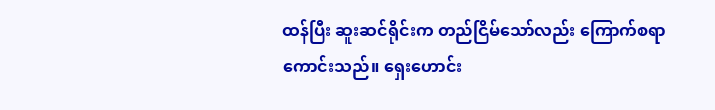ထန်ပြီး ဆူးဆင်ရိုင်းက တည်ငြိမ်သော်လည်း ကြောက်စရာကောင်းသည်။ ရှေးဟောင်း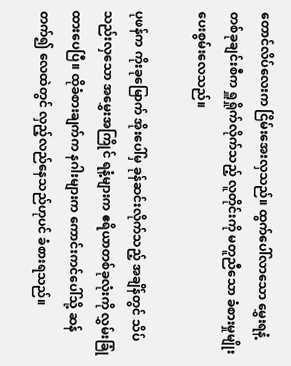တောင်လိပ်လေးက ငြိမ်းအေးလှသည်။ ထွက်ပေါ်လာသော မွှေးရနံ့ တစ်ခုချင်းစီက ရှူရှိုက်လိုက်သည့် လူတိုင်းကို မတူညီသော ခံစားမှုမျိုး ပေးစွမ်းလေသည်။

ပုဖန်က ကိုးခုမြောက် အိုးပေါ်မှ ခုန်ဆင်းလိုက်သည့် အချိန်တွင် သိပ်သည်းလှသော အမွှေးအကြိုင် ရနံ့များက ဧရိယာတစ်ခုလုံးကို လွှမ်းခြုံထားပေပြီ။ ထိုခံစားချက်က နဂါးများက ကောင်းကင်ပေါ်သို့ ဆန်တက်၍ လေထဲတွင် လှည့်လည်နေသည်ဟုပင် ခံစားရသည်။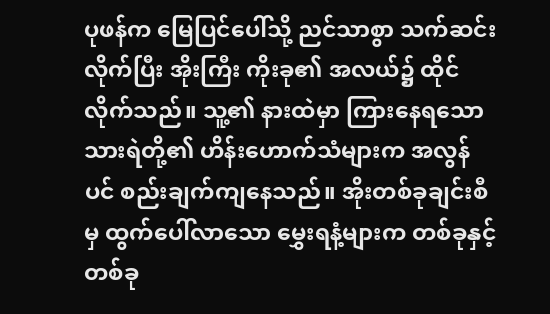ပုဖန်က မြေပြင်ပေါ်သို့ ညင်သာစွာ သက်ဆင်းလိုက်ပြီး အိုးကြီး ကိုးခု၏ အလယ်၌ ထိုင်လိုက်သည်။ သူ့၏ နားထဲမှာ ကြားနေရသော သားရဲတို့၏ ဟိန်းဟောက်သံများက အလွန်ပင် စည်းချက်ကျနေသည်။ အိုးတစ်ခုချင်းစီမှ ထွက်ပေါ်လာသော မွှေးရနံ့များက တစ်ခုနှင့်တစ်ခု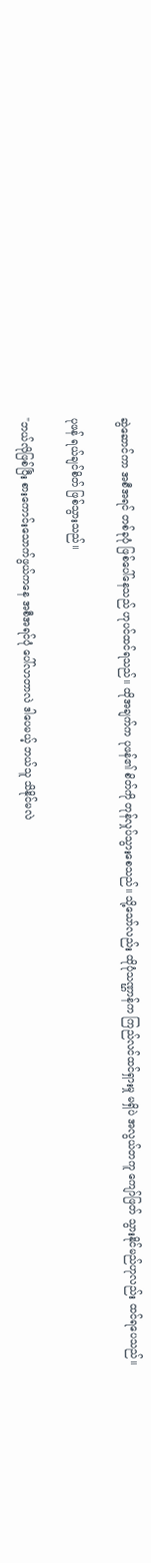ဆွဲဆောင်ကာ အစီအရင် တစ်ခုပုံ ဖြစ်ပေါ်နေသည် ဟုပင်ထင်ရသည်။ ထိုအချက်က ပုဖန်၏ စိတ်ကို တုန်လှုပ်သွားစေသည်။ သို့သော်လည်း ထိုပုံသဏ္ဌာန်က ကြည်လင်ထင်ရှားမှု မရှိပဲ အလွယ်တကူ ကျော်ဖြတ် သွားနိုင်မည်ဟုလည်း ထင်ရပေသည်။

ပုဖန် ရယ်ချင်စိတ် ဖြစ်သွားသည်။

"ဘယ်လိုဖြစ်ပြီး စားကောင်းသောက်ဖွယ်ကနေ အစီအရင်ပုံ ပေါ်လာတာလဲ ဒါပေမယ့် ဘယ်သူ သိနိုင်မလဲ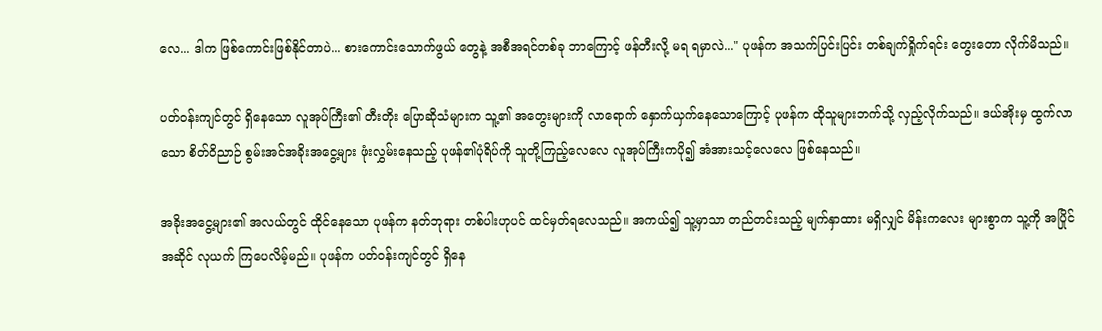လေ... ဒါက ဖြစ်ကောင်းဖြစ်နိုင်တာပဲ... စားကောင်းသောက်ဖွယ် တွေနဲ့ အစီအရင်တစ်ခု ဘာကြောင့် ဖန်တီးလို့ မရ ရမှာလဲ..." ပုဖန်က အသက်ပြင်းပြင်း တစ်ချက်ရှိုက်ရင်း တွေးတော လိုက်မိသည်။

ပတ်ဝန်းကျင်တွင် ရှိနေသော လူအုပ်ကြီး၏ တီးတိုး ပြောဆိုသံများက သူ့၏ အတွေးများကို လာရောက် နှောက်ယှက်နေသောကြောင့် ပုဖန်က ထိုသူများဘက်သို့ လှည့်လိုက်သည်။ ဒယ်အိုးမှ ထွက်လာသော စိတ်ဝိညာဉ် စွမ်းအင်အခိုးအငွေ့များ ဖုံးလွှမ်းနေသည့် ပုဖန်၏ပုံရိပ်ကို သူတို့ကြည့်လေလေ လူအုပ်ကြီးကပို၍ အံအားသင့်လေလေ ဖြစ်နေသည်။

အခိုးအငွေ့များ၏ အလယ်တွင် ထိုင်နေသော ပုဖန်က နတ်ဘုရား တစ်ပါးဟုပင် ထင်မှတ်ရလေသည်။ အကယ်၍ သူ့မှာသာ တည်တင်းသည့် မျက်နှာထား မရှိလျှင် မိန်းကလေး များစွာက သူ့ကို အပြိုင်အဆိုင် လုယက် ကြပေလိမ့်မည်။ ပုဖန်က ပတ်ဝန်းကျင်တွင် ရှိနေ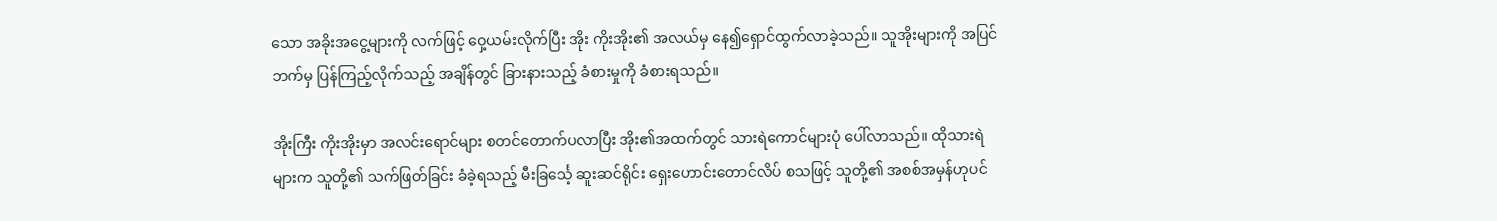သော အခိုးအငွေ့များကို လက်ဖြင့် ဝှေ့ယမ်းလိုက်ပြီး အိုး ကိုးအိုး၏ အလယ်မှ နေ၍ရှောင်ထွက်လာခဲ့သည်။ သူအိုးများကို အပြင်ဘက်မှ ပြန်ကြည့်လိုက်သည့် အချိန်တွင် ခြားနားသည့် ခံစားမှုကို ခံစားရသည်။

အိုးကြီး ကိုးအိုးမှာ အလင်းရောင်များ စတင်တောက်ပလာပြီး အိုး၏အထက်တွင် သားရဲကောင်များပုံ ပေါ်လာသည်။ ထိုသားရဲများက သူတို့၏ သက်ဖြတ်ခြင်း ခံခဲ့ရသည့် မီးခြင်္သေ့ ဆူးဆင်ရိုင်း ရှေးဟောင်းတောင်လိပ် စသဖြင့် သူတို့၏ အစစ်အမှန်ဟုပင်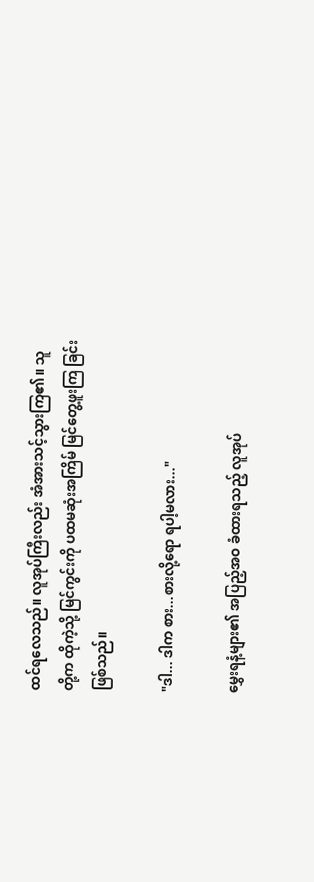ထင်ရလေသည်။ လူအုပ်ကြီးလည်း အံအားသင့်သွားကြ၏။ သူတို့က ထိုကဲ့သို့ မြင်ကွင်းကို ပထမဆုံးအကြိမ် မြင်တွေ့ဖူးကြ ခြင်းဖြစ်သည်။

"ဒါ... ဒါက စား...စားလို့ရော ရပါ့မလား..."

မွှေးရနံ့များ၏ အပြည့်အဝ ခံထားရသည့် လူအုပ်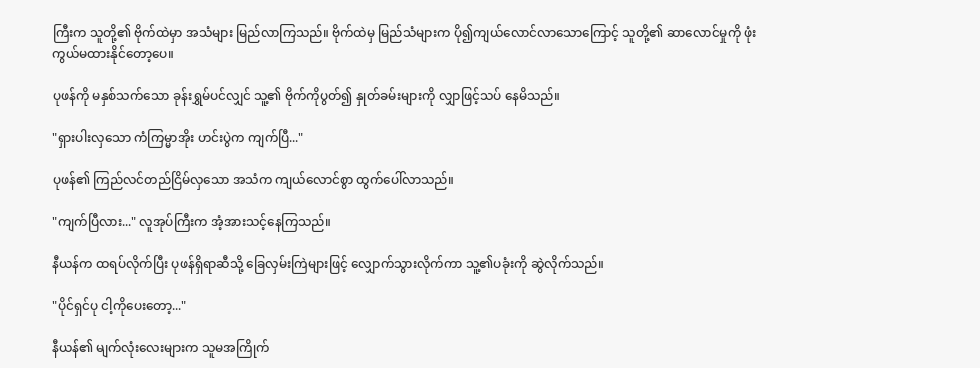ကြီးက သူတို့၏ ဗိုက်ထဲမှာ အသံများ မြည်လာကြသည်။ ဗိုက်ထဲမှ မြည်သံများက ပို၍ကျယ်လောင်လာသောကြောင့် သူတို့၏ ဆာလောင်မှုကို ဖုံးကွယ်မထားနိုင်တော့ပေ။

ပုဖန်ကို မနှစ်သက်သော ခုန်းရွှမ်ပင်လျှင် သူ့၏ ဗိုက်ကိုပွတ်၍ နှုတ်ခမ်းများကို လျှာဖြင့်သပ် နေမိသည်။

"ရှားပါးလှသော ကံကြမ္မာအိုး ဟင်းပွဲက ကျက်ပြီ..."

ပုဖန်၏ ကြည်လင်တည်ငြိမ်လှသော အသံက ကျယ်လောင်စွာ ထွက်ပေါ်လာသည်။

"ကျက်ပြီလား..." လူအုပ်ကြီးက အံ့အားသင့်နေကြသည်။

နီယန်က ထရပ်လိုက်ပြီး ပုဖန်ရှိရာဆီသို့ ခြေလှမ်းကြဲများဖြင့် လျှောက်သွားလိုက်ကာ သူ့၏ပခုံးကို ဆွဲလိုက်သည်။

"ပိုင်ရှင်ပု ငါ့ကိုပေးတော့..."

နီယန်၏ မျက်လုံးလေးများက သူမအကြိုက်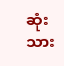ဆုံး သား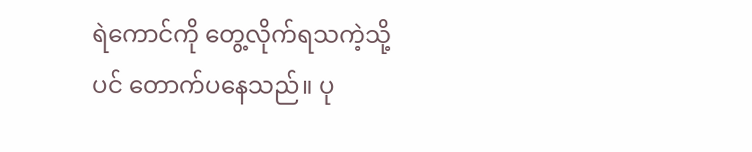ရဲကောင်ကို တွေ့လိုက်ရသကဲ့သို့ပင် တောက်ပနေသည်။ ပု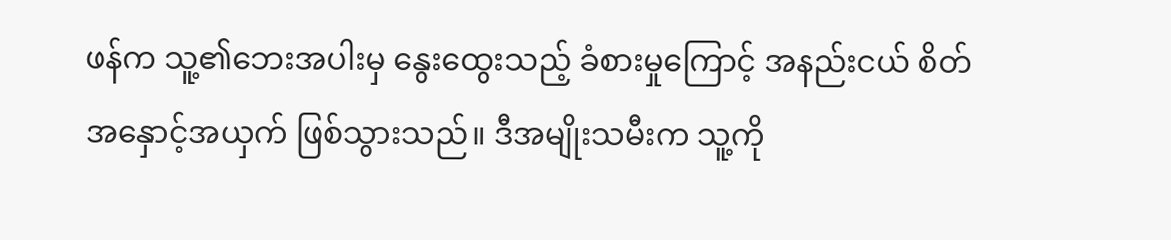ဖန်က သူ့၏ဘေးအပါးမှ နွေးထွေးသည့် ခံစားမှုကြောင့် အနည်းငယ် စိတ်အနှောင့်အယှက် ဖြစ်သွားသည်။ ဒီအမျိုးသမီးက သူ့ကို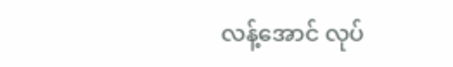လန့်အောင် လုပ်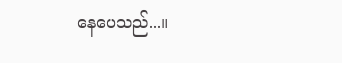နေပေသည်...။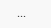...